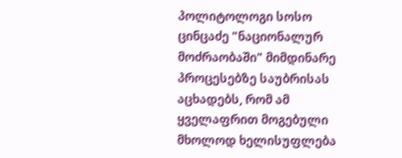პოლიტოლოგი სოსო ცინცაძე "ნაციონალურ მოძრაობაში" მიმდინარე პროცესებზე საუბრისას აცხადებს, რომ ამ ყველაფრით მოგებული მხოლოდ ხელისუფლება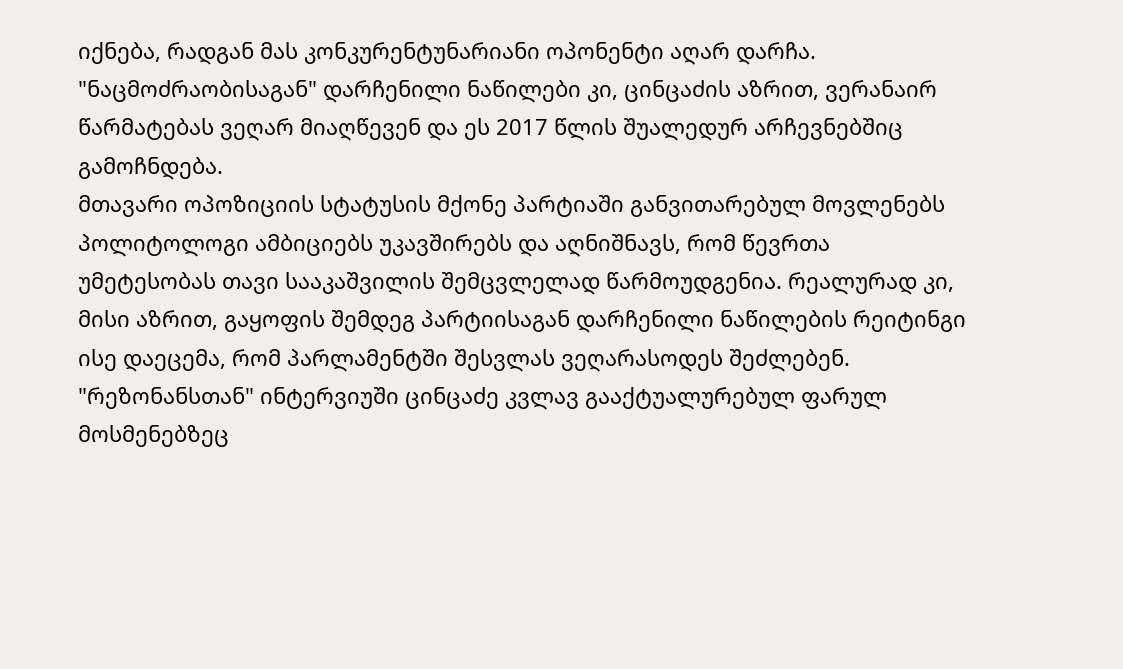იქნება, რადგან მას კონკურენტუნარიანი ოპონენტი აღარ დარჩა. "ნაცმოძრაობისაგან" დარჩენილი ნაწილები კი, ცინცაძის აზრით, ვერანაირ წარმატებას ვეღარ მიაღწევენ და ეს 2017 წლის შუალედურ არჩევნებშიც გამოჩნდება.
მთავარი ოპოზიციის სტატუსის მქონე პარტიაში განვითარებულ მოვლენებს პოლიტოლოგი ამბიციებს უკავშირებს და აღნიშნავს, რომ წევრთა უმეტესობას თავი სააკაშვილის შემცვლელად წარმოუდგენია. რეალურად კი, მისი აზრით, გაყოფის შემდეგ პარტიისაგან დარჩენილი ნაწილების რეიტინგი ისე დაეცემა, რომ პარლამენტში შესვლას ვეღარასოდეს შეძლებენ.
"რეზონანსთან" ინტერვიუში ცინცაძე კვლავ გააქტუალურებულ ფარულ მოსმენებზეც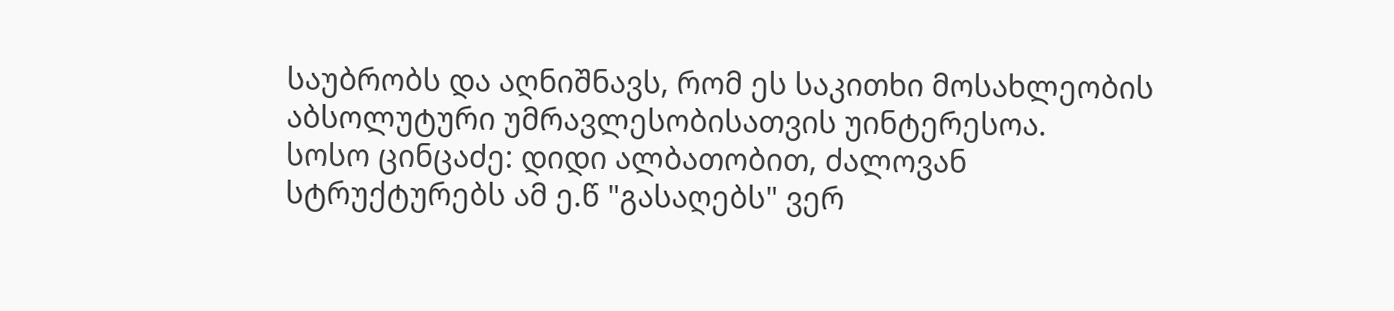საუბრობს და აღნიშნავს, რომ ეს საკითხი მოსახლეობის აბსოლუტური უმრავლესობისათვის უინტერესოა.
სოსო ცინცაძე: დიდი ალბათობით, ძალოვან სტრუქტურებს ამ ე.წ "გასაღებს" ვერ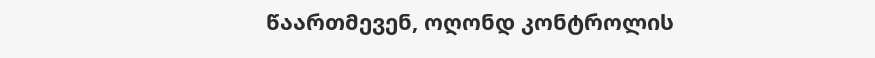წაართმევენ, ოღონდ კონტროლის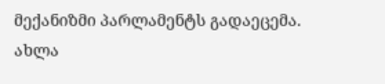მექანიზმი პარლამენტს გადაეცემა. ახლა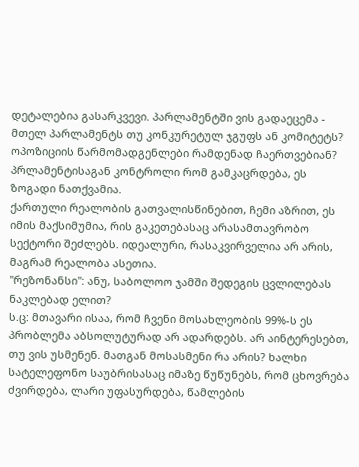დეტალებია გასარკვევი. პარლამენტში ვის გადაეცემა - მთელ პარლამენტს თუ კონკურეტულ ჯგუფს ან კომიტეტს? ოპოზიციის წარმომადგენლები რამდენად ჩაერთვებიან? პრლამენტისაგან კონტროლი რომ გამკაცრდება, ეს ზოგადი ნათქვამია.
ქართული რეალობის გათვალისწინებით, ჩემი აზრით, ეს იმის მაქსიმუმია, რის გაკეთებასაც არასამთავრობო სექტორი შეძლებს. იდეალური, რასაკვირველია არ არის, მაგრამ რეალობა ასეთია.
"რეზონანსი": ანუ, საბოლოო ჯამში შედეგის ცვლილებას ნაკლებად ელით?
ს.ც: მთავარი ისაა, რომ ჩვენი მოსახლეობის 99%-ს ეს პრობლემა აბსოლუტურად არ ადარდებს. არ აინტერესებთ, თუ ვის უსმენენ. მათგან მოსასმენი რა არის? ხალხი სატელეფონო საუბრისასაც იმაზე წუწუნებს, რომ ცხოვრება ძვირდება, ლარი უფასურდება, წამლების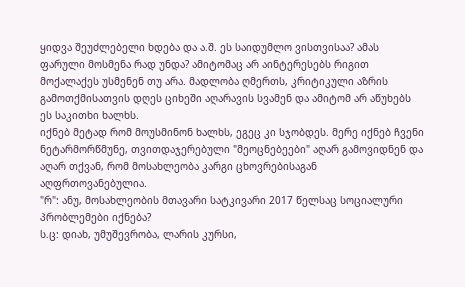ყიდვა შეუძლებელი ხდება და ა.შ. ეს საიდუმლო ვისთვისაა? ამას ფარული მოსმენა რად უნდა? ამიტომაც არ აინტერესებს რიგით მოქალაქეს უსმენენ თუ არა. მადლობა ღმერთს, კრიტიკული აზრის გამოთქმისათვის დღეს ციხეში აღარავის სვამენ და ამიტომ არ აწუხებს ეს საკითხი ხალხს.
იქნებ მეტად რომ მოუსმინონ ხალხს, ეგეც კი სჯობდეს. მერე იქნებ ჩვენი ნეტარმორწმუნე, თვითდაჯერებული "მეოცნებეები" აღარ გამოვიდნენ და აღარ თქვან, რომ მოსახლეობა კარგი ცხოვრებისაგან აღფრთოვანებულია.
"რ": ანუ, მოსახლეობის მთავარი სატკივარი 2017 წელსაც სოციალური პრობლემები იქნება?
ს.ც: დიახ, უმუშევრობა, ლარის კურსი,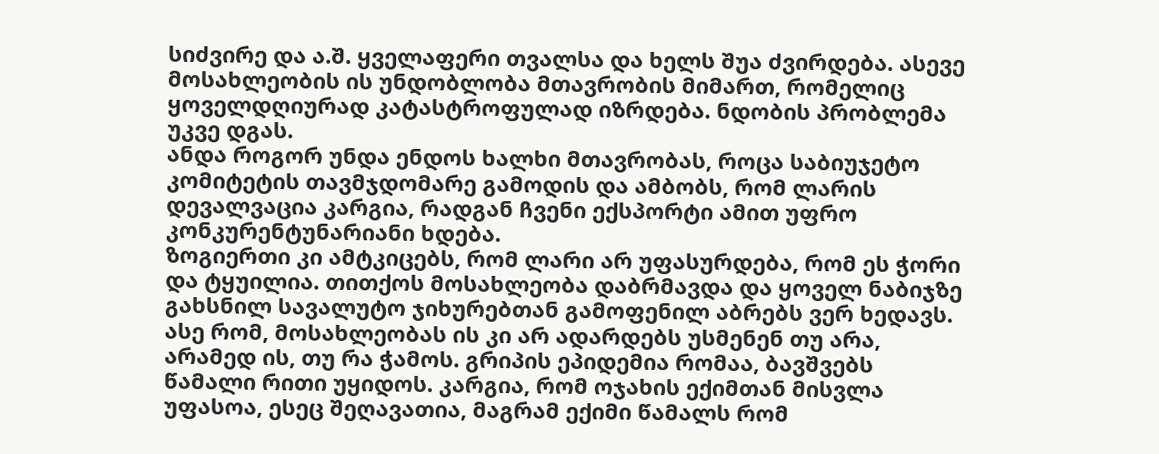სიძვირე და ა.შ. ყველაფერი თვალსა და ხელს შუა ძვირდება. ასევე მოსახლეობის ის უნდობლობა მთავრობის მიმართ, რომელიც ყოველდღიურად კატასტროფულად იზრდება. ნდობის პრობლემა უკვე დგას.
ანდა როგორ უნდა ენდოს ხალხი მთავრობას, როცა საბიუჯეტო კომიტეტის თავმჯდომარე გამოდის და ამბობს, რომ ლარის დევალვაცია კარგია, რადგან ჩვენი ექსპორტი ამით უფრო კონკურენტუნარიანი ხდება.
ზოგიერთი კი ამტკიცებს, რომ ლარი არ უფასურდება, რომ ეს ჭორი და ტყუილია. თითქოს მოსახლეობა დაბრმავდა და ყოველ ნაბიჯზე გახსნილ სავალუტო ჯიხურებთან გამოფენილ აბრებს ვერ ხედავს.
ასე რომ, მოსახლეობას ის კი არ ადარდებს უსმენენ თუ არა, არამედ ის, თუ რა ჭამოს. გრიპის ეპიდემია რომაა, ბავშვებს წამალი რითი უყიდოს. კარგია, რომ ოჯახის ექიმთან მისვლა უფასოა, ესეც შეღავათია, მაგრამ ექიმი წამალს რომ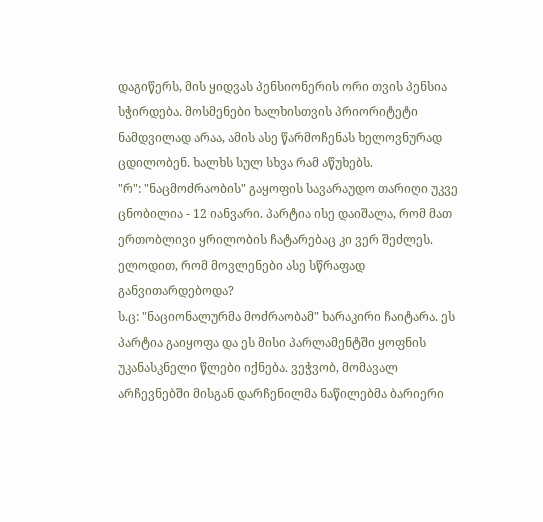დაგიწერს, მის ყიდვას პენსიონერის ორი თვის პენსია სჭირდება. მოსმენები ხალხისთვის პრიორიტეტი ნამდვილად არაა, ამის ასე წარმოჩენას ხელოვნურად ცდილობენ. ხალხს სულ სხვა რამ აწუხებს.
"რ": "ნაცმოძრაობის" გაყოფის სავარაუდო თარიღი უკვე ცნობილია - 12 იანვარი. პარტია ისე დაიშალა, რომ მათ ერთობლივი ყრილობის ჩატარებაც კი ვერ შეძლეს. ელოდით, რომ მოვლენები ასე სწრაფად განვითარდებოდა?
ს.ც: "ნაციონალურმა მოძრაობამ" ხარაკირი ჩაიტარა. ეს პარტია გაიყოფა და ეს მისი პარლამენტში ყოფნის უკანასკნელი წლები იქნება. ვეჭვობ, მომავალ არჩევნებში მისგან დარჩენილმა ნაწილებმა ბარიერი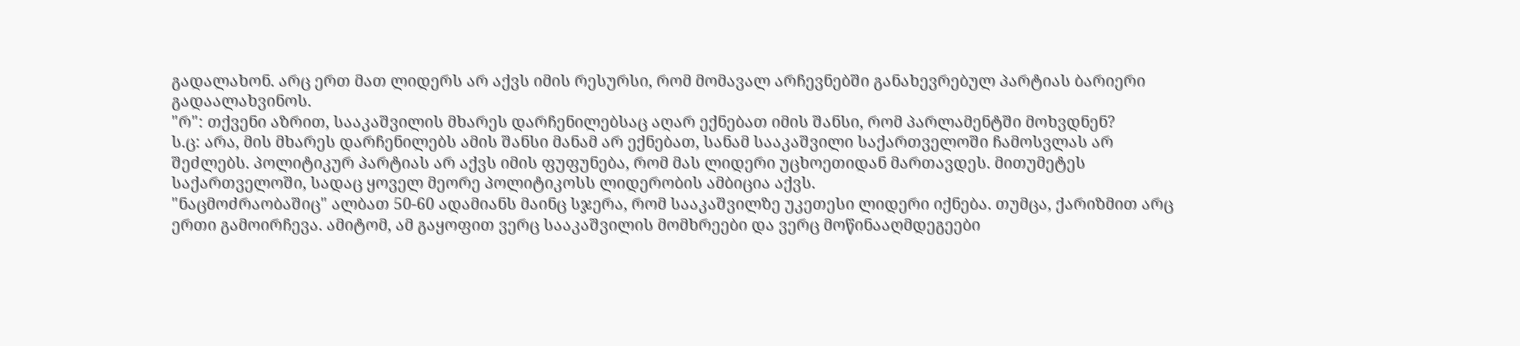გადალახონ. არც ერთ მათ ლიდერს არ აქვს იმის რესურსი, რომ მომავალ არჩევნებში განახევრებულ პარტიას ბარიერი გადაალახვინოს.
"რ": თქვენი აზრით, სააკაშვილის მხარეს დარჩენილებსაც აღარ ექნებათ იმის შანსი, რომ პარლამენტში მოხვდნენ?
ს.ც: არა, მის მხარეს დარჩენილებს ამის შანსი მანამ არ ექნებათ, სანამ სააკაშვილი საქართველოში ჩამოსვლას არ შეძლებს. პოლიტიკურ პარტიას არ აქვს იმის ფუფუნება, რომ მას ლიდერი უცხოეთიდან მართავდეს. მითუმეტეს საქართველოში, სადაც ყოველ მეორე პოლიტიკოსს ლიდერობის ამბიცია აქვს.
"ნაცმოძრაობაშიც" ალბათ 50-60 ადამიანს მაინც სჯერა, რომ სააკაშვილზე უკეთესი ლიდერი იქნება. თუმცა, ქარიზმით არც ერთი გამოირჩევა. ამიტომ, ამ გაყოფით ვერც სააკაშვილის მომხრეები და ვერც მოწინააღმდეგეები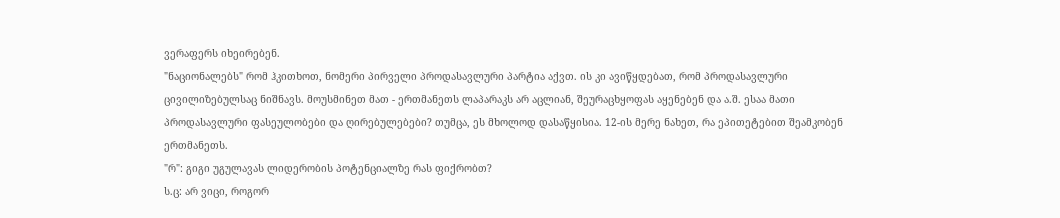ვერაფერს იხეირებენ.
"ნაციონალებს" რომ ჰკითხოთ, ნომერი პირველი პროდასავლური პარტია აქვთ. ის კი ავიწყდებათ, რომ პროდასავლური ცივილიზებულსაც ნიშნავს. მოუსმინეთ მათ - ერთმანეთს ლაპარაკს არ აცლიან, შეურაცხყოფას აყენებენ და ა.შ. ესაა მათი პროდასავლური ფასეულობები და ღირებულებები? თუმცა, ეს მხოლოდ დასაწყისია. 12-ის მერე ნახეთ, რა ეპითეტებით შეამკობენ ერთმანეთს.
"რ": გიგი უგულავას ლიდერობის პოტენციალზე რას ფიქრობთ?
ს.ც: არ ვიცი, როგორ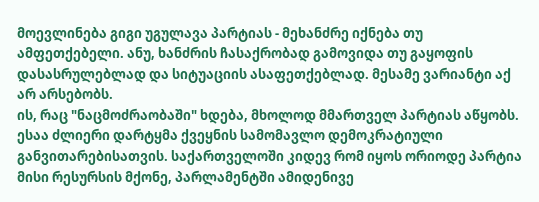მოევლინება გიგი უგულავა პარტიას - მეხანძრე იქნება თუ ამფეთქებელი. ანუ, ხანძრის ჩასაქრობად გამოვიდა თუ გაყოფის დასასრულებლად და სიტუაციის ასაფეთქებლად. მესამე ვარიანტი აქ არ არსებობს.
ის, რაც "ნაცმოძრაობაში" ხდება, მხოლოდ მმართველ პარტიას აწყობს. ესაა ძლიერი დარტყმა ქვეყნის სამომავლო დემოკრატიული განვითარებისათვის. საქართველოში კიდევ რომ იყოს ორიოდე პარტია მისი რესურსის მქონე, პარლამენტში ამიდენივე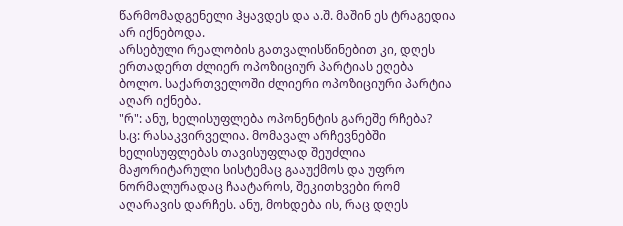წარმომადგენელი ჰყავდეს და ა.შ. მაშინ ეს ტრაგედია არ იქნებოდა.
არსებული რეალობის გათვალისწინებით კი, დღეს ერთადერთ ძლიერ ოპოზიციურ პარტიას ეღება ბოლო. საქართველოში ძლიერი ოპოზიციური პარტია აღარ იქნება.
"რ": ანუ, ხელისუფლება ოპონენტის გარეშე რჩება?
ს.ც: რასაკვირველია. მომავალ არჩევნებში ხელისუფლებას თავისუფლად შეუძლია მაჟორიტარული სისტემაც გააუქმოს და უფრო ნორმალურადაც ჩაატაროს, შეკითხვები რომ აღარავის დარჩეს. ანუ, მოხდება ის, რაც დღეს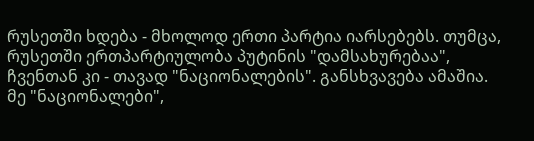რუსეთში ხდება - მხოლოდ ერთი პარტია იარსებებს. თუმცა, რუსეთში ერთპარტიულობა პუტინის "დამსახურებაა", ჩვენთან კი - თავად "ნაციონალების". განსხვავება ამაშია.
მე "ნაციონალები",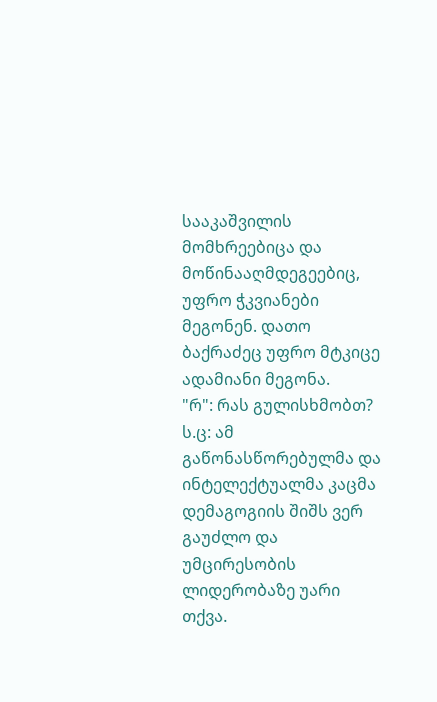სააკაშვილის მომხრეებიცა და მოწინააღმდეგეებიც, უფრო ჭკვიანები მეგონენ. დათო ბაქრაძეც უფრო მტკიცე ადამიანი მეგონა.
"რ": რას გულისხმობთ?
ს.ც: ამ გაწონასწორებულმა და ინტელექტუალმა კაცმა დემაგოგიის შიშს ვერ გაუძლო და უმცირესობის ლიდერობაზე უარი თქვა.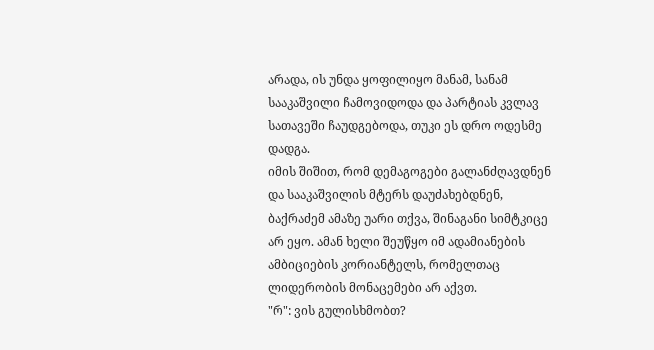არადა, ის უნდა ყოფილიყო მანამ, სანამ სააკაშვილი ჩამოვიდოდა და პარტიას კვლავ სათავეში ჩაუდგებოდა, თუკი ეს დრო ოდესმე დადგა.
იმის შიშით, რომ დემაგოგები გალანძღავდნენ და სააკაშვილის მტერს დაუძახებდნენ, ბაქრაძემ ამაზე უარი თქვა, შინაგანი სიმტკიცე არ ეყო. ამან ხელი შეუწყო იმ ადამიანების ამბიციების კორიანტელს, რომელთაც ლიდერობის მონაცემები არ აქვთ.
"რ": ვის გულისხმობთ?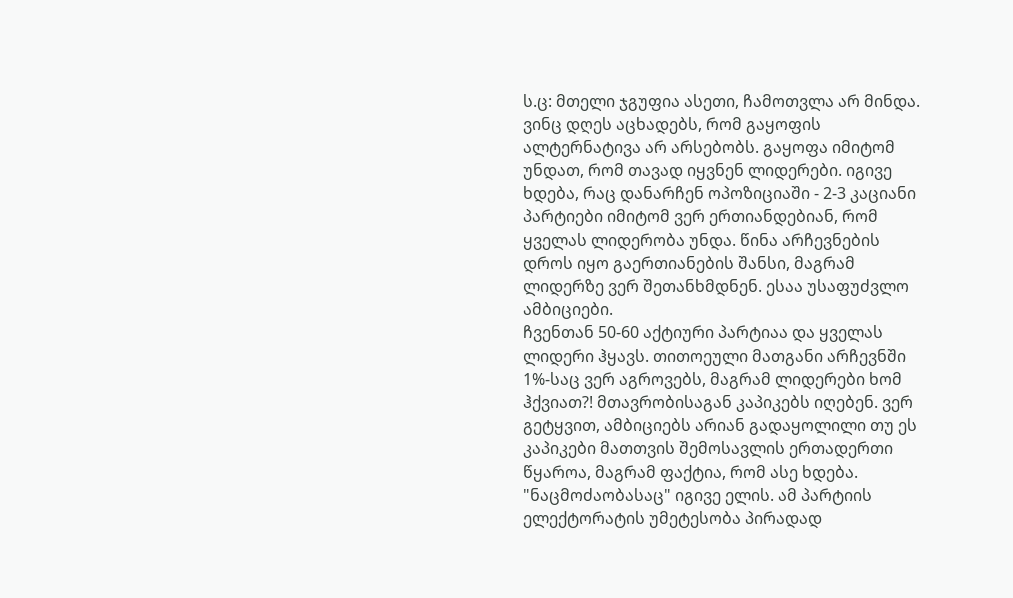ს.ც: მთელი ჯგუფია ასეთი, ჩამოთვლა არ მინდა. ვინც დღეს აცხადებს, რომ გაყოფის ალტერნატივა არ არსებობს. გაყოფა იმიტომ უნდათ, რომ თავად იყვნენ ლიდერები. იგივე ხდება, რაც დანარჩენ ოპოზიციაში - 2-3 კაციანი პარტიები იმიტომ ვერ ერთიანდებიან, რომ ყველას ლიდერობა უნდა. წინა არჩევნების დროს იყო გაერთიანების შანსი, მაგრამ ლიდერზე ვერ შეთანხმდნენ. ესაა უსაფუძვლო ამბიციები.
ჩვენთან 50-60 აქტიური პარტიაა და ყველას ლიდერი ჰყავს. თითოეული მათგანი არჩევნში 1%-საც ვერ აგროვებს, მაგრამ ლიდერები ხომ ჰქვიათ?! მთავრობისაგან კაპიკებს იღებენ. ვერ გეტყვით, ამბიციებს არიან გადაყოლილი თუ ეს კაპიკები მათთვის შემოსავლის ერთადერთი წყაროა, მაგრამ ფაქტია, რომ ასე ხდება.
"ნაცმოძაობასაც" იგივე ელის. ამ პარტიის ელექტორატის უმეტესობა პირადად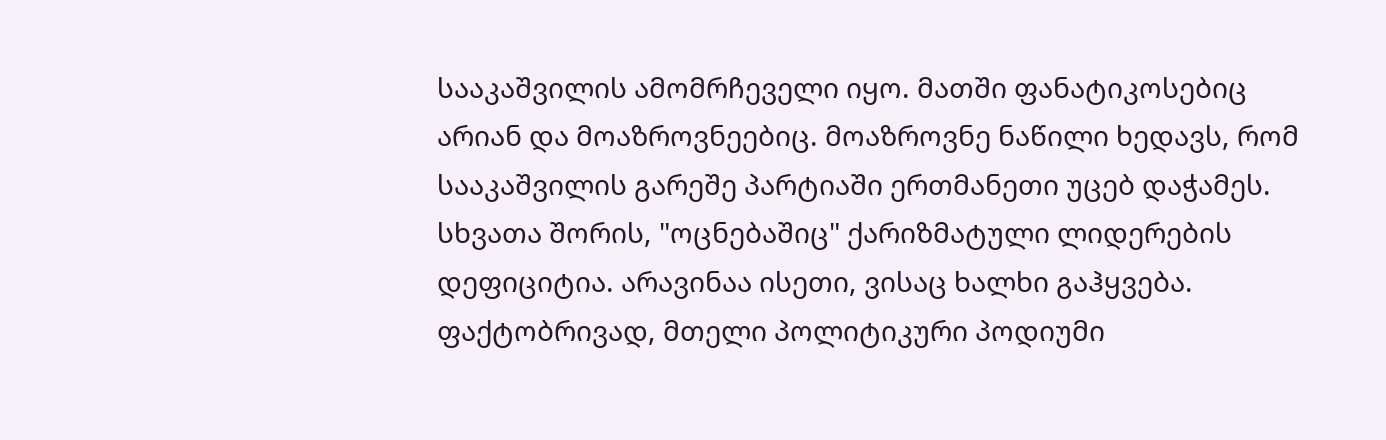სააკაშვილის ამომრჩეველი იყო. მათში ფანატიკოსებიც არიან და მოაზროვნეებიც. მოაზროვნე ნაწილი ხედავს, რომ სააკაშვილის გარეშე პარტიაში ერთმანეთი უცებ დაჭამეს.
სხვათა შორის, "ოცნებაშიც" ქარიზმატული ლიდერების დეფიციტია. არავინაა ისეთი, ვისაც ხალხი გაჰყვება. ფაქტობრივად, მთელი პოლიტიკური პოდიუმი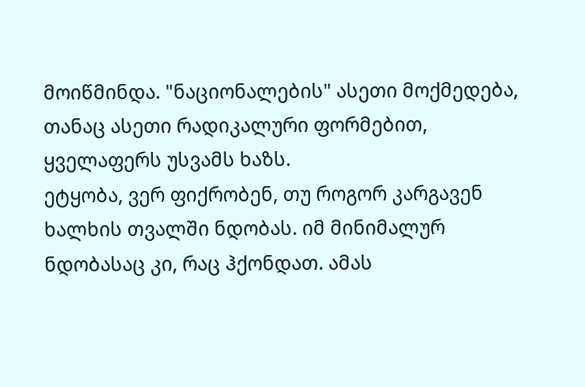მოიწმინდა. "ნაციონალების" ასეთი მოქმედება, თანაც ასეთი რადიკალური ფორმებით, ყველაფერს უსვამს ხაზს.
ეტყობა, ვერ ფიქრობენ, თუ როგორ კარგავენ ხალხის თვალში ნდობას. იმ მინიმალურ ნდობასაც კი, რაც ჰქონდათ. ამას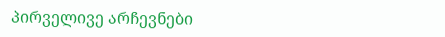პირველივე არჩევნები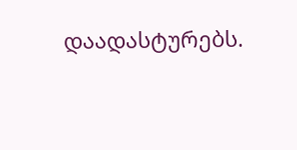დაადასტურებს.